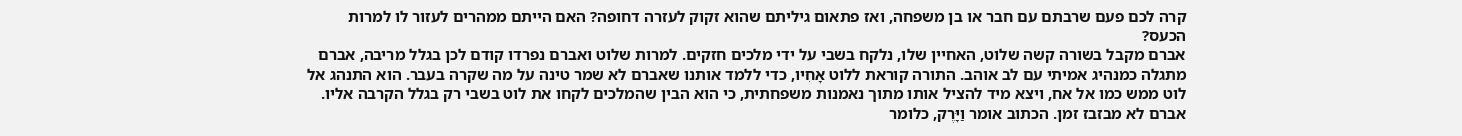קרה לכם פעם שרבתם עם חבר או בן משפחה, ואז פתאום גיליתם שהוא זקוק לעזרה דחופה? האם הייתם ממהרים לעזור לו למרות הכעס?
אברם מקבל בשורה קשה שלוט, האחיין שלו, נלקח בשבי על ידי מלכים חזקים. למרות שלוט ואברם נפרדו קודם לכן בגלל מריבה, אברם מתגלה כמנהיג אמיתי עם לב אוהב. התורה קוראת ללוט אָחִיו, כדי ללמד אותנו שאברם לא שמר טינה על מה שקרה בעבר. הוא התנהג אל לוט ממש כמו אל אח, ויצא מיד להציל אותו מתוך נאמנות משפחתית, כי הוא הבין שהמלכים לקחו את לוט בשבי רק בגלל הקרבה אליו.
אברם לא מבזבז זמן. הכתוב אומר וַיָּרֶק, כלומר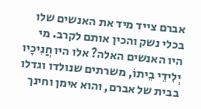אברם צייד מיד את האנשים שלו בכלי נשק והכין אותם לקרב. מי היו האנשים האלה? אלו היו חֲנִיכָיו יְלִידֵי בֵיתוֹ, משרתים שנולדו וגדלו בבית של אברם, והוא אימן וחינך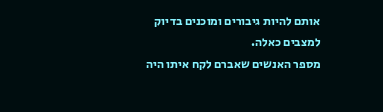אותם להיות גיבורים ומוכנים בדיוק למצבים כאלה.
מספר האנשים שאברם לקח איתו היה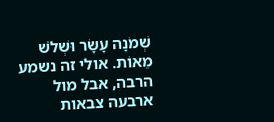שְׁמֹנָה עָשָׂר וּשְׁלֹשׁ מֵאוֹת. אולי זה נשמע הרבה, אבל מול ארבעה צבאות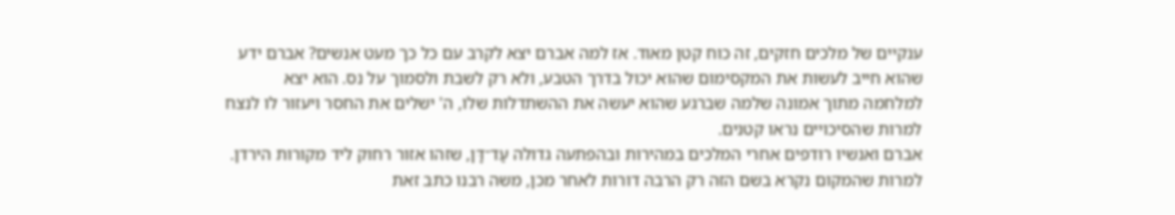ענקיים של מלכים חזקים, זה כוח קטן מאוד. אז למה אברם יצא לקרב עם כל כך מעט אנשים? אברם ידע שהוא חייב לעשות את המקסימום שהוא יכול בדרך הטבע, ולא רק לשבת ולסמוך על נס. הוא יצא למלחמה מתוך אמונה שלמה שברגע שהוא יעשה את ההשתדלות שלו, ה' ישלים את החסר ויעזור לו לנצח למרות שהסיכויים נראו קטנים.
אברם ואנשיו רודפים אחרי המלכים במהירות ובהפתעה גדולה עַד־דָּן, שזהו אזור רחוק ליד מקורות הירדן. למרות שהמקום נקרא בשם הזה רק הרבה דורות לאחר מכן, משה רבנו כתב זאת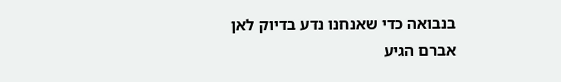בנבואה כדי שאנחנו נדע בדיוק לאן אברם הגיע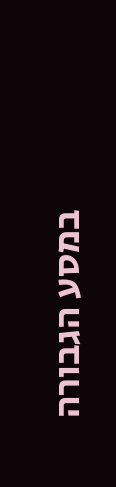במסע הגבורה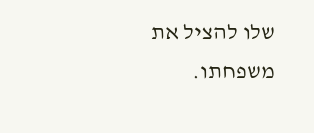שלו להציל את משפחתו.